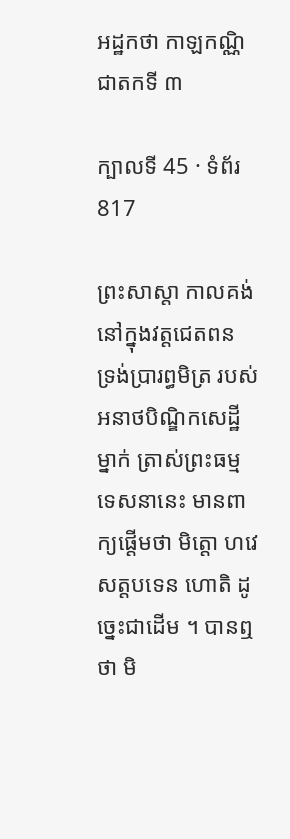អដ្ឋកថា កាឡកណ្ណិជាតកទី ៣

ក្បាលទី 45 · ទំព័រ 817

ព្រះសាស្តា កាលគង់នៅក្នុងវត្តជេតពន ទ្រង់ប្រារព្ធមិត្រ របស់អនាថបិណ្ឌិកសេដ្ឋីម្នាក់ ត្រាស់ព្រះធម្មទេសនានេះ មានពាក្យផ្តើមថា មិត្តោ ហវេ សត្តបទេន ហោតិ ដូច្នេះជាដើម ។ បានឮថា មិ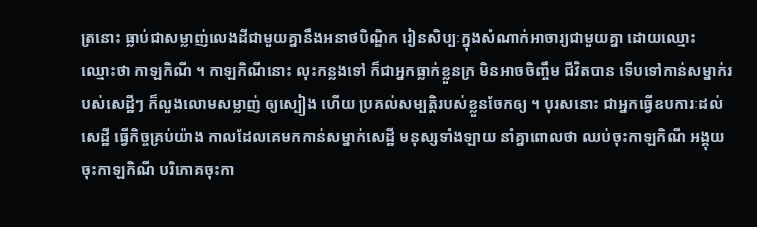ត្រនោះ ធ្លាប់ជាសម្លាញ់លេងដីជាមួយគ្នានឹងអនាថបិណ្ឌិក រៀនសិប្បៈក្នុងសំណាក់អាចារ្យជាមួយគ្នា ដោយឈ្មោះ ឈ្មោះថា កាឡកិណី ។ កាឡកិណីនោះ លុះកន្លងទៅ ក៏ជាអ្នកធ្លាក់ខ្លួនក្រ មិនអាចចិញ្ចឹម ជីវិតបាន ទើបទៅកាន់សម្នាក់របស់សេដ្ឋីៗ ក៏លួងលោមសម្លាញ់ ឲ្យស្បៀង ហើយ ប្រគល់សម្បត្តិរបស់ខ្លួនចែកឲ្យ ។ បុរសនោះ ជាអ្នកធ្វើឧបការៈដល់ សេដ្ឋី ធ្វើកិច្ចគ្រប់យ៉ាង កាលដែលគេមកកាន់សម្នាក់សេដ្ឋី មនុស្សទាំងឡាយ នាំគ្នាពោលថា ឈប់ចុះកាឡកិណី អង្គុយចុះកាឡកិណី បរិភោគចុះកា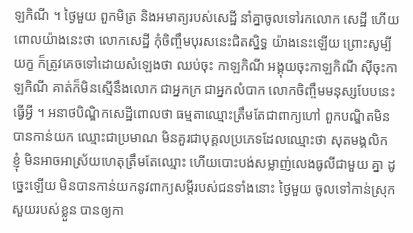ឡកិណី ។ ថ្ងៃមួយ ពួកមិត្រ និងអមាត្យរបស់សេដ្ឋី នាំគ្នាចូលទៅរកលោក សេដ្ឋី ហើយពោលយ៉ាងនេះថា លោកសេដ្ឋី កុំចិញ្ចឹមបុរសនេះជិតស្និទ្ធ យ៉ាងនេះឡើយ ព្រោះសូម្បីយក្ខ ក៏ត្រូវគេចទៅដោយសំឡេងថា ឈប់ចុះ កាឡកិណី អង្គុយចុះកាឡកិណី ស៊ីចុះកាឡកិណី គាត់ក៏មិនស្មើនឹងលោក ជាអ្នកក្រ ជាអ្នកលំបាក លោកចិញ្ចឹមមនុស្សបែបនេះធ្វើអ្វី ។ អនាថបិណ្ឌិកសេដ្ឋីពោលថា ធម្មតាឈ្មោះត្រឹមតែជាពាក្យហៅ ពួកបណ្ឌិតមិនបានកាន់យក ឈ្មោះជាប្រមាណ មិនគួរជាបុគ្គលប្រភេទដែលឈ្មោះថា សុតមង្គលិក ខ្ញុំ មិនអាចអាស្រ័យហេតុត្រឹមតែឈ្មោះ ហើយបោះបង់សម្លាញ់លេងធូលីជាមួយ គ្នា ដូច្នេះឡើយ មិនបានកាន់យកនូវពាក្យសម្តីរបស់ជនទាំងនោះ ថ្ងៃមួយ ចូលទៅកាន់ស្រុកសួយរបស់ខ្លួន បានឲ្យកា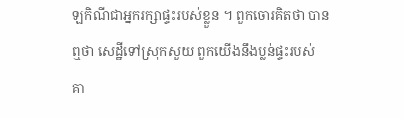ឡកិណីជាអ្នករក្សាផ្ទះរបស់ខ្លួន ។ ពួកចោរគិតថា បានឮថា សេដ្ឋីទៅស្រុកសួយ ពួកយើងនឹងប្លន់ផ្ទះរបស់ គា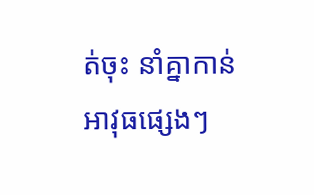ត់ចុះ នាំគ្នាកាន់អាវុធផ្សេងៗ